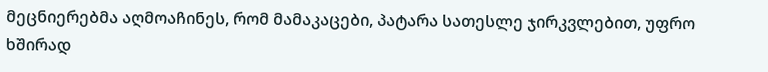მეცნიერებმა აღმოაჩინეს, რომ მამაკაცები, პატარა სათესლე ჯირკვლებით, უფრო ხშირად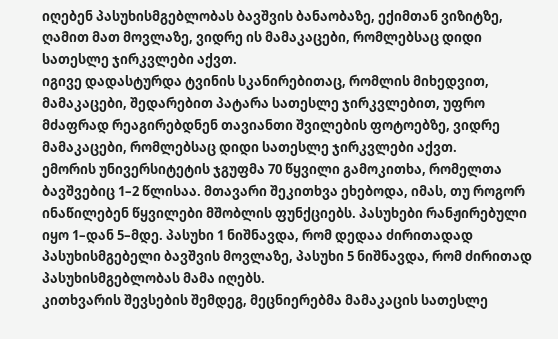იღებენ პასუხისმგებლობას ბავშვის ბანაობაზე, ექიმთან ვიზიტზე, ღამით მათ მოვლაზე, ვიდრე ის მამაკაცები, რომლებსაც დიდი სათესლე ჯირკვლები აქვთ.
იგივე დადასტურდა ტვინის სკანირებითაც, რომლის მიხედვით, მამაკაცები, შედარებით პატარა სათესლე ჯირკვლებით, უფრო მძაფრად რეაგირებდნენ თავიანთი შვილების ფოტოებზე, ვიდრე მამაკაცები, რომლებსაც დიდი სათესლე ჯირკვლები აქვთ.
ემორის უნივერსიტეტის ჯგუფმა 70 წყვილი გამოკითხა, რომელთა ბავშვებიც 1–2 წლისაა. მთავარი შეკითხვა ეხებოდა, იმას, თუ როგორ ინაწილებენ წყვილები მშობლის ფუნქციებს. პასუხები რანჟირებული იყო 1–დან 5–მდე. პასუხი 1 ნიშნავდა, რომ დედაა ძირითადად პასუხისმგებელი ბავშვის მოვლაზე, პასუხი 5 ნიშნავდა, რომ ძირითად პასუხისმგებლობას მამა იღებს.
კითხვარის შევსების შემდეგ, მეცნიერებმა მამაკაცის სათესლე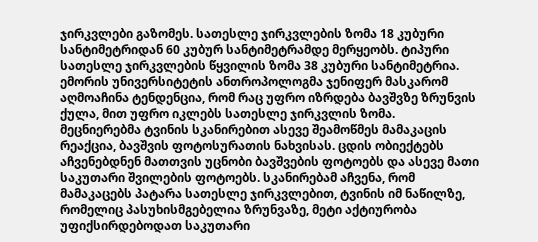ჯირკვლები გაზომეს. სათესლე ჯირკვლების ზომა 18 კუბური სანტიმეტრიდან 60 კუბურ სანტიმეტრამდე მერყეობს. ტიპური სათესლე ჯირკვლების წყვილის ზომა 38 კუბური სანტიმეტრია.
ემორის უნივერსიტეტის ანთროპოლოგმა ჯენიფერ მასკარომ აღმოაჩინა ტენდენცია, რომ რაც უფრო იზრდება ბავშვზე ზრუნვის ქულა, მით უფრო იკლებს სათესლე ჯირკვლის ზომა.
მეცნიერებმა ტვინის სკანირებით ასევე შეამოწმეს მამაკაცის რეაქცია, ბავშვის ფოტოსურათის ნახვისას. ცდის ობიექტებს აჩვენებდნენ მათთვის უცნობი ბავშვების ფოტოებს და ასევე მათი საკუთარი შვილების ფოტოებს. სკანირებამ აჩვენა, რომ მამაკაცებს პატარა სათესლე ჯირკვლებით, ტვინის იმ ნაწილზე, რომელიც პასუხისმგებელია ზრუნვაზე, მეტი აქტიურობა უფიქსირდებოდათ საკუთარი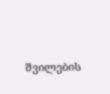შვილების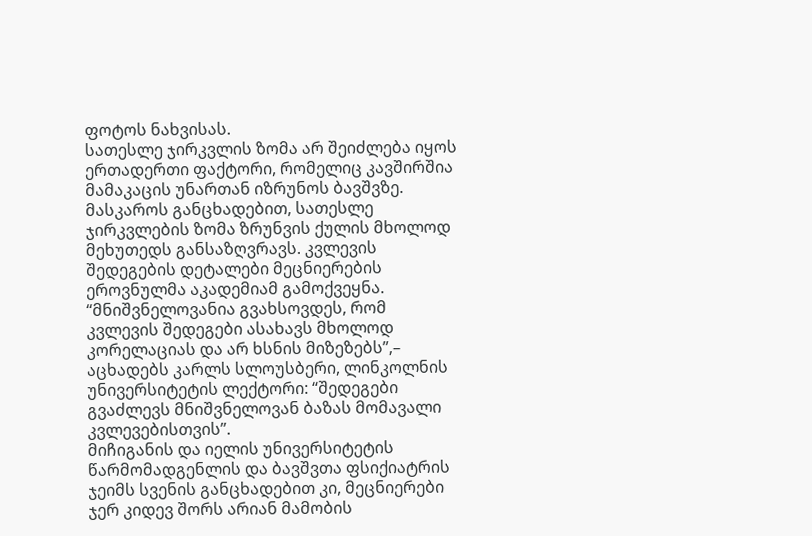ფოტოს ნახვისას.
სათესლე ჯირკვლის ზომა არ შეიძლება იყოს ერთადერთი ფაქტორი, რომელიც კავშირშია მამაკაცის უნართან იზრუნოს ბავშვზე. მასკაროს განცხადებით, სათესლე ჯირკვლების ზომა ზრუნვის ქულის მხოლოდ მეხუთედს განსაზღვრავს. კვლევის შედეგების დეტალები მეცნიერების ეროვნულმა აკადემიამ გამოქვეყნა.
“მნიშვნელოვანია გვახსოვდეს, რომ კვლევის შედეგები ასახავს მხოლოდ კორელაციას და არ ხსნის მიზეზებს”,– აცხადებს კარლს სლოუსბერი, ლინკოლნის უნივერსიტეტის ლექტორი: “შედეგები გვაძლევს მნიშვნელოვან ბაზას მომავალი კვლევებისთვის”.
მიჩიგანის და იელის უნივერსიტეტის წარმომადგენლის და ბავშვთა ფსიქიატრის ჯეიმს სვენის განცხადებით კი, მეცნიერები ჯერ კიდევ შორს არიან მამობის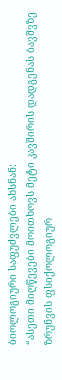ბიოლოგიური საფუძვლები ახსნან:
“ასეთი მიღწევები მოითხოვს მეტი კავშირის დადგენას ბავშვზე ზრუნვის ფსიქოლოგიურ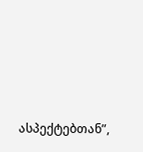ასპექტებთან”,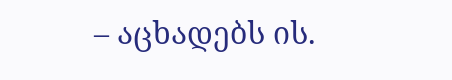– აცხადებს ის.